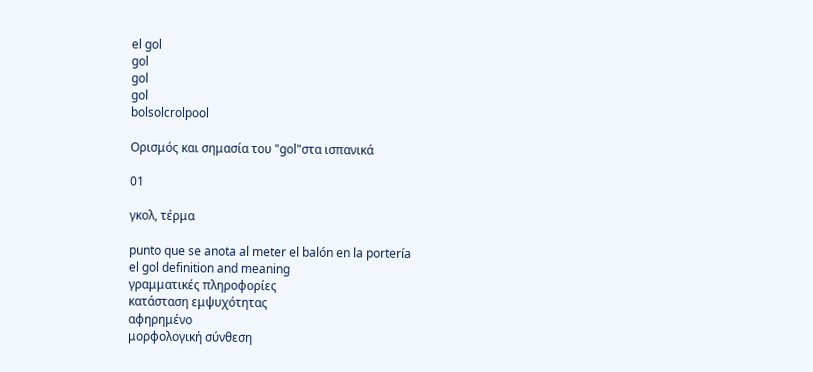el gol
gol
gol
gol
bolsolcrolpool

Ορισμός και σημασία του "gol"στα ισπανικά

01

γκολ, τέρμα

punto que se anota al meter el balón en la portería
el gol definition and meaning
γραμματικές πληροφορίες
κατάσταση εμψυχότητας
αφηρημένο
μορφολογική σύνθεση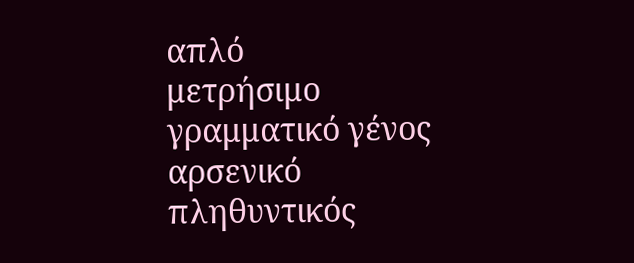απλό
μετρήσιμο
γραμματικό γένος
αρσενικό
πληθυντικός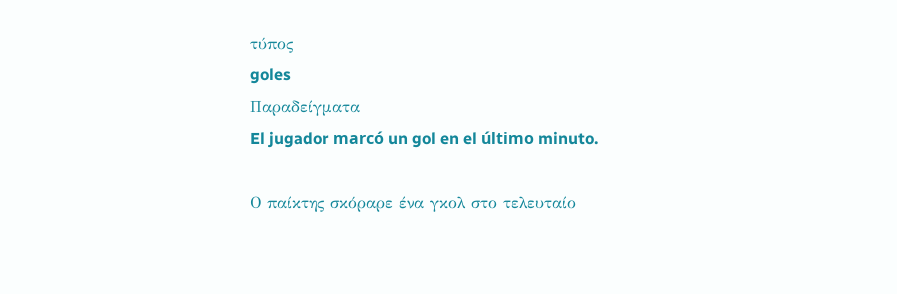τύπος
goles
Παραδείγματα
El jugador marcó un gol en el último minuto.

Ο παίκτης σκόραρε ένα γκολ στο τελευταίο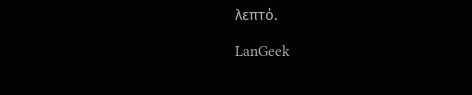λεπτό.

LanGeek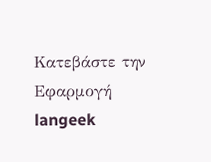Κατεβάστε την Εφαρμογή
langeek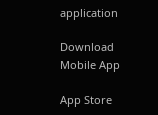application

Download Mobile App

App Store